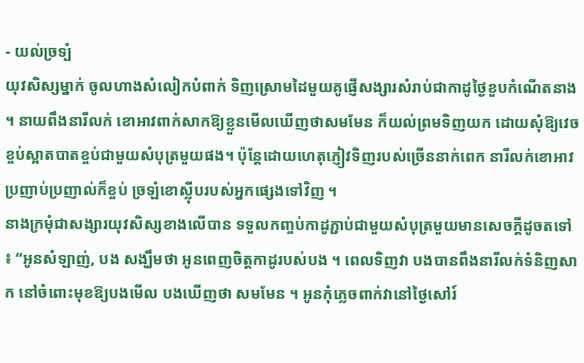- យល់ច្រទ្បំ
យុវសិស្សម្នាក់ ចូលហាងសំលៀកបំពាក់ ទិញស្រោមដៃមួយគូផ្ញើសង្សារសំរាប់ជាកាដូថ្ងៃខួបកំណើតនាង ។ នាយពឹងនារីលក់ ខោអាវពាក់សាកឱ្យខ្លួនមើលឃើញថាសមមែន ក៏យល់ព្រមទិញយក ដោយសុំឱ្យវេចខ្ចប់ស្អាតបាតខ្ចប់ជាមួយសំបុត្រមួយផង។ ប៉ុន្ដែដោយហេតុភ្ញៀវទិញរបស់ច្រើននាក់ពេក នារីលក់ខោអាវប្រញាប់ប្រញាល់ក៏ខ្ចប់ ច្រឡំខោស្ល៉ីបរបស់អ្នកផ្សេងទៅវិញ ។
នាងក្រមុំជាសង្សារយុវសិស្សខាងលើបាន ទទួលកញ្ចប់កាដូភ្ជាប់ជាមួយសំបុត្រមួយមានសេចក្ដីដូចតទៅ ៖ “អូនសំឡាញ់, បង សង្ឃឹមថា អូនពេញចិត្ដកាដូរបស់បង ។ ពេលទិញវា បងបានពឹងនារីលក់ទំនិញសាក នៅចំពោះមុខឱ្យបងមើល បងឃើញថា សមមែន ។ អូនកុំភ្លេចពាក់វានៅថ្ងៃសៅរ៍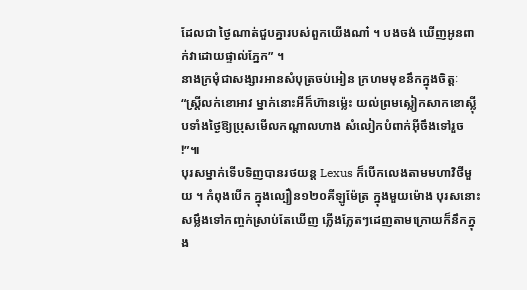ដែលជា ថ្ងៃណាត់ជួបគ្នារបស់ពួកយើងណា៎ ។ បងចង់ ឃើញអូនពាក់វាដោយផ្ទាល់ភ្នែក” ។
នាងក្រមុំជាសង្សារអានសំបុត្រចប់អៀន ក្រហមមុខនឹកក្នុងចិត្ដៈ “ស្ដ្រីលក់ខោអាវ ម្នាក់នោះអីក៏ហ៊ានម្ល៉េះ យល់ព្រមស្លៀកសាកខោស្ល៉ីបទាំងថ្ងៃឱ្យប្រុសមើលកណ្ដាលហាង សំលៀកបំពាក់អ៊ីចឹងទៅរួច !”៕
បុរសម្នាក់ទើបទិញបានរថយន្ដ Lexus ក៏បើកលេងតាមមហាវិថីមួយ ។ កំពុងបើក ក្នុងល្បឿន១២០គីឡូម៉ែត្រ ក្នុងមួយម៉ោង បុរសនោះសម្លឹងទៅកញ្ចក់ស្រាប់តែឃើញ ភ្លើងភ្លែតៗដេញតាមក្រោយក៏នឹកក្នុង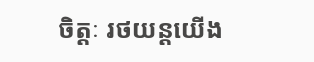ចិត្ដៈ រថយន្ដយើង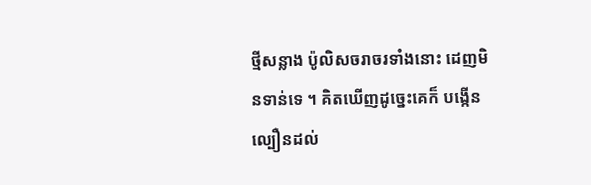ថ្មីសន្លាង ប៉ូលិសចរាចរទាំងនោះ ដេញមិនទាន់ទេ ។ គិតឃើញដូច្នេះគេក៏ បង្កើនល្បឿនដល់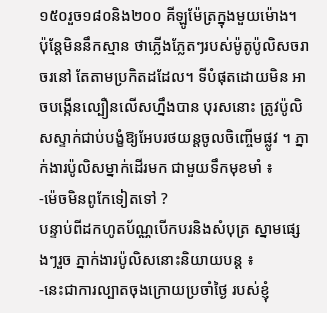១៥០រួច១៨០និង២០០ គីឡូម៉ែត្រក្នុងមួយម៉ោង។ ប៉ុន្ដែមិននឹកស្មាន ថាភ្លើងភ្លែតៗរបស់ម៉ូតូប៉ូលិសចរាចរនៅ តែតាមប្រកិតដដែល។ ទីបំផុតដោយមិន អាចបង្កើនល្បឿនលើសហ្នឹងបាន បុរសនោះ ត្រូវប៉ូលិសស្ទាក់ជាប់បង្ខំឱ្យអែបរថយន្ដចូលចិញ្ចើមផ្លូវ ។ ភ្នាក់ងារប៉ូលិសម្នាក់ដើរមក ជាមួយទឹកមុខមាំ ៖
-ម៉េចមិនពូកែទៀតទៅ ?
បន្ទាប់ពីដកហូតប័ណ្ណបើកបរនិងសំបុត្រ ស្នាមផ្សេងៗរួច ភ្នាក់ងារប៉ូលិសនោះនិយាយបន្ដ ៖
-នេះជាការល្បាតចុងក្រោយប្រចាំថ្ងៃ របស់ខ្ញុំ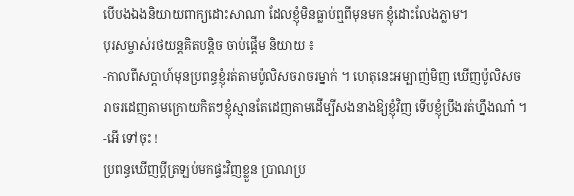បើបងឯងនិយាយពាក្យដោះសាណា ដែលខ្ញុំមិនធ្លាប់ឮពីមុនមក ខ្ញុំដោះលែងភ្លាម។
បុរសម្ចាស់រថយន្ដគិតបន្ដិច ចាប់ផ្ដើម និយាយ ៖
-កាលពីសប្ដាហ៍មុនប្រពន្ធខ្ញុំរត់តាមប៉ូលិសចរាចរម្នាក់ ។ ហេតុនេះអម្បាញ់មិញ ឃើញប៉ូលិសចរាចរដេញតាមក្រោយកិតៗខ្ញុំស្មានតែដេញតាមដើម្បីសងនាងឱ្យខ្ញុំវិញ ទើបខ្ញុំប្រឹងរត់ហ្នឹងណា៎ ។
-អើ ទៅចុះ !
ប្រពន្ធឃើញប្ដីត្រឡប់មកផ្ទះវិញខ្លួន ប្រាណប្រ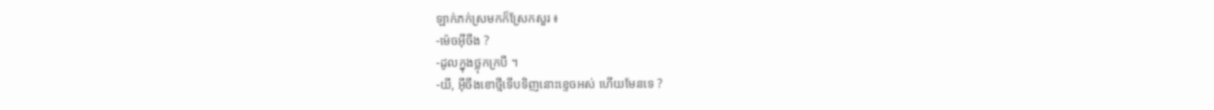ឡាក់ភក់ស្រមកក៏ស្រែកសួរ ៖
-ម៉េចអ៊ីចឹង ?
-ដូលក្នុងថ្លុកក្របី ។
-យី, អ៊ីចឹងខោថ្មីទើបទិញនោះខ្ទេចអស់ ហើយមែនទេ ?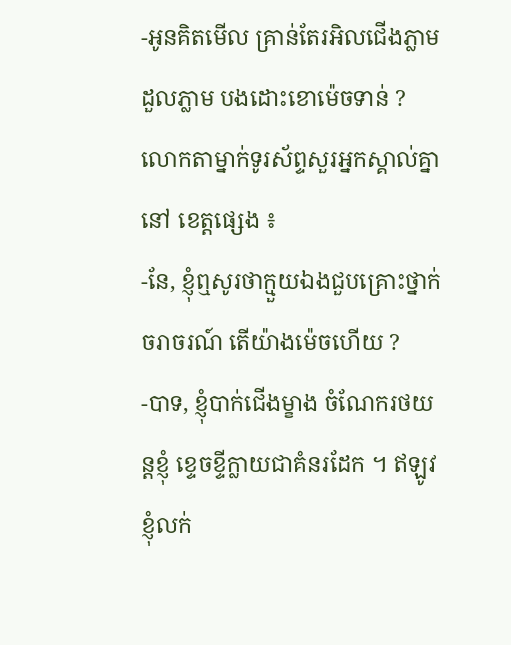-អូនគិតមើល គ្រាន់តែរអិលជើងភ្លាម ដួលភ្លាម បងដោះខោម៉េចទាន់ ?
លោកតាម្នាក់ទូរស័ព្ទសួរអ្នកស្គាល់គ្នានៅ ខេត្ដផ្សេង ៖
-នែ, ខ្ញុំឮសូរថាក្មួយឯងជួបគ្រោះថ្នាក់ចរាចរណ៍ តើយ៉ាងម៉េចហើយ ?
-បាទ, ខ្ញុំបាក់ជើងម្ខាង ចំណែករថយន្ដខ្ញុំ ខ្ទេចខ្ទីក្លាយជាគំនរដែក ។ ឥឡូវខ្ញុំលក់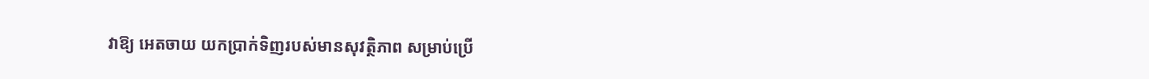វាឱ្យ អេតចាយ យកប្រាក់ទិញរបស់មានសុវត្ថិភាព សម្រាប់ប្រើ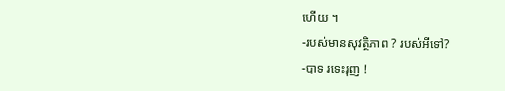ហើយ ។
-របស់មានសុវត្ថិភាព ? របស់អីទៅ?
-បាទ រទេះរុញ !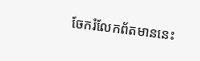ចែករំលែកព័តមាននេះ